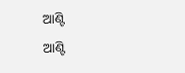ଆଣ୍ଟି
ଆଣ୍ଟି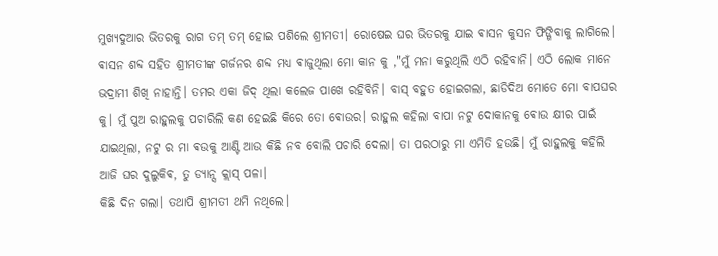ମୁଖ୍ୟଦୁଆର ଭିତରକୁ ରାଗ ତମ୍ ତମ୍ ହୋଇ ପଶିଲେ ଶ୍ରୀମତୀ। ରୋଷେଇ ଘର ଭିତରକୁ ଯାଇ ଵାସନ କୁସନ ଫିଙ୍ଗିବାକୁ ଲାଗିଲେ। ଵାସନ ଶବ୍ଦ ସହିତ ଶ୍ରୀମତୀଙ୍କ ଗର୍ଜନର ଶବ୍ଦ ମଧ୍ୟ ଵାଜୁଥିଲା ମୋ କାନ କୁ ,"ମୁଁ ମନା କରୁଥିଲି ଏଠି ରହିବାନି। ଏଠି ଲୋକ ମାନେ ଭଦ୍ରାମୀ ଶିଖି ନାହାନ୍ତି। ତମର ଏକା ଜିଦ୍ ଥିଲା କଲେଜ ପାଖେ ରହିବିନି। ବାସ୍ ବହୁତ ହୋଇଗଲା, ଛାଡିଦିଅ ମୋତେ ମୋ ବାପଘର କୁ। ମୁଁ ପୁଅ ରାହୁଲକୁ ପଚାରିଲି କଣ ହେଇଛି କିରେ ତୋ ଵୋଉର। ରାହୁଲ କହିଲା ବାପା ନଟୁ ଦୋକାନକୁ ଵୋଉ କ୍ଷୀର ପାଇଁ ଯାଇଥିଲା, ନଟୁ ର ମା ଵଉକୁ ଆଣ୍ଟି ଆଉ କିଛି ନବ ବୋଲି ପଚାରି ଦେଲା। ତା ପରଠାରୁ ମା ଏମିତି ହଉଛି। ମୁଁ ରାହୁଲକୁ କହିଲି ଆଜି ଘର ଦୁଲୁକିଵ, ତୁ ଡ୍ୟାନ୍ସ କ୍ଲାସ୍ ପଳା।
କିଛି ଦିନ ଗଲା। ତଥାପି ଶ୍ରୀମତୀ ଥମି ନଥିଲେ।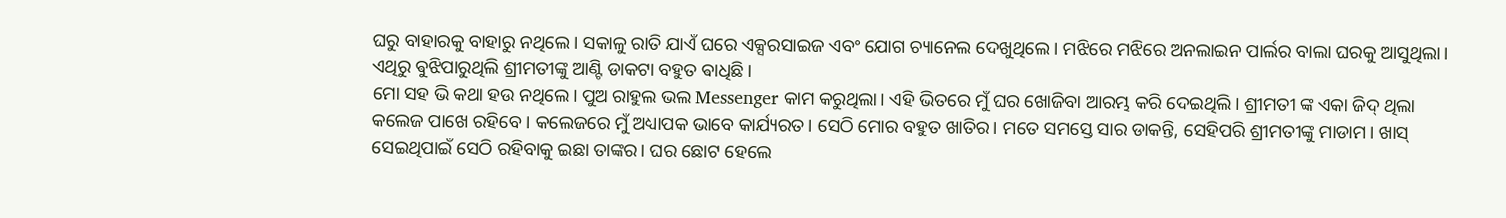ଘରୁ ବାହାରକୁ ବାହାରୁ ନଥିଲେ। ସକାଳୁ ରାତି ଯାଏଁ ଘରେ ଏକ୍ସରସାଇଜ ଏବଂ ଯୋଗ ଚ୍ୟାନେଲ ଦେଖୁଥିଲେ। ମଝିରେ ମଝିରେ ଅନଲାଇନ ପାର୍ଲର ବାଲା ଘରକୁ ଆସୁଥିଲା। ଏଥିରୁ ଵୁଝିପାରୁଥିଲି ଶ୍ରୀମତୀଙ୍କୁ ଆଣ୍ଟି ଡାକଟା ବହୁତ ଵାଧିଛି।
ମୋ ସହ ଭି କଥା ହଉ ନଥିଲେ। ପୁଅ ରାହୁଲ ଭଲ Messenger କାମ କରୁଥିଲା। ଏହି ଭିତରେ ମୁଁ ଘର ଖୋଜିବା ଆରମ୍ଭ କରି ଦେଇଥିଲି। ଶ୍ରୀମତୀ ଙ୍କ ଏକା ଜିଦ୍ ଥିଲା କଲେଜ ପାଖେ ରହିବେ । କଲେଜରେ ମୁଁ ଅଧ୍ୟାପକ ଭାବେ କାର୍ଯ୍ୟରତ। ସେଠି ମୋର ବହୁତ ଖାତିର। ମତେ ସମସ୍ତେ ସାର ଡାକନ୍ତି, ସେହିପରି ଶ୍ରୀମତୀଙ୍କୁ ମାଡାମ। ଖାସ୍ ସେଇଥିପାଇଁ ସେଠି ରହିବାକୁ ଇଛା ତାଙ୍କର। ଘର ଛୋଟ ହେଲେ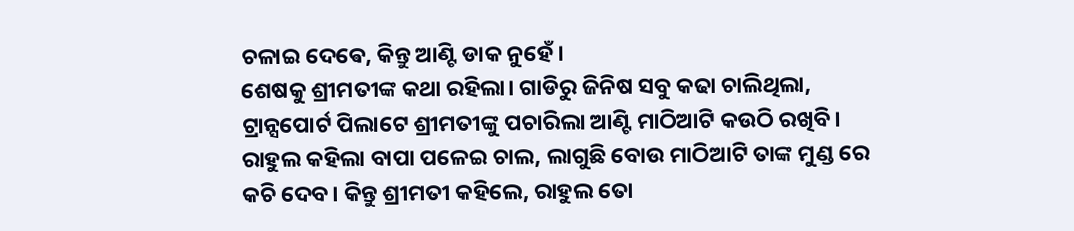ଚଳାଇ ଦେଵେ, କିନ୍ତୁ ଆଣ୍ଟି ଡାକ ନୁହେଁ।
ଶେଷକୁ ଶ୍ରୀମତୀଙ୍କ କଥା ରହିଲା। ଗାଡିରୁ ଜିନିଷ ସବୁ କଢା ଚାଲିଥିଲା, ଟ୍ରାନ୍ସପୋର୍ଟ ପିଲାଟେ ଶ୍ରୀମତୀଙ୍କୁ ପଚାରିଲା ଆଣ୍ଟି ମାଠିଆଟି କଉଠି ରଖିବି। ରାହୁଲ କହିଲା ବାପା ପଳେଇ ଚାଲ, ଲାଗୁଛି ବୋଉ ମାଠିଆଟି ତାଙ୍କ ମୁଣ୍ଡ ରେ କଚି ଦେବ। କିନ୍ତୁ ଶ୍ରୀମତୀ କହିଲେ, ରାହୁଲ ତୋ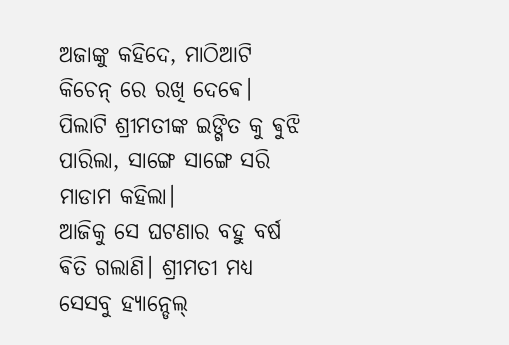ଅଜାଙ୍କୁ କହିଦେ, ମାଠିଆଟି କିଚେନ୍ ରେ ରଖି ଦେଵେ। ପିଲାଟି ଶ୍ରୀମତୀଙ୍କ ଇଙ୍ଗିତ କୁ ଵୁଝି ପାରିଲା, ସାଙ୍ଗେ ସାଙ୍ଗେ ସରି ମାଡାମ କହିଲା।
ଆଜିକୁ ସେ ଘଟଣାର ବହୁ ବର୍ଷ ଵିତି ଗଲାଣି। ଶ୍ରୀମତୀ ମଧ୍ୟ ସେସବୁ ହ୍ୟାନ୍ଡେଲ୍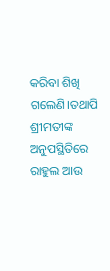କରିବା ଶିଖି ଗଲେଣି।ତଥାପି ଶ୍ରୀମତୀଙ୍କ ଅନୁପସ୍ଥିତିରେ ରାହୁଲ ଆଉ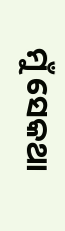ମୁଁ ସେକଥା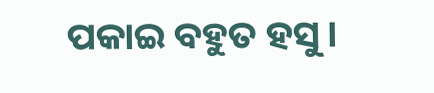ପକାଇ ବହୁତ ହସୁ।